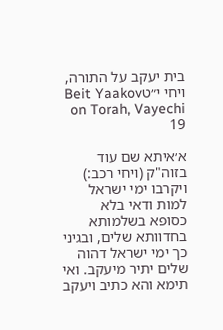בית יעקב על התורה, ויחי י״טBeit Yaakov on Torah, Vayechi 19

א׳איתא שם עוד בזוה"ק (ויחי רכב:) ויקרבו ימי ישראל למות ודאי בלא כסופא בשלמותא בחדוותא שלים, ובגיני כך ימי ישראל דהוה שלים יתיר מיעקב. ואי תימא והא כתיב ויעקב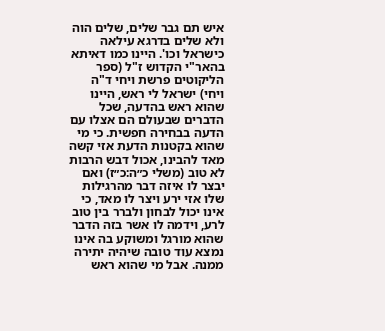איש תם גבר שלים, שלים הוה ולא שלים בדרגא עילאה כישראל וכו'. היינו כמו דאיתא בהאר"י הקדוש ז"ל (ספר הליקוטים פרשת ויחי ד"ה ויחי) ישראל לי ראש, היינו שהוא ראש בהדעה, שכל הדברים שבעולם הם אצלו עם הדעה בבחירה חפשית. כי מי שהוא בקטנות הדעת אזי קשה מאד להבינו, אכול דבש הרבות לא טוב (משלי כ״ה:כ״ז) ואם יבצר לו איזה דבר מהרגילות שלו אזי ירע ויצר לו מאד, כי אינו יכול לבחון ולברר בין טוב לרע, וידמה לו אשר בזה הדבר שהוא מורגל ומשוקע בה אינו נמצא עוד טובה שיהיה יתירה ממנה. אבל מי שהוא ראש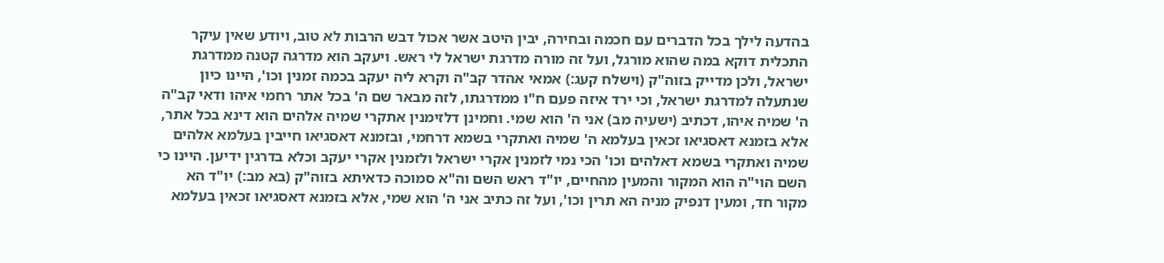בהדעה לילך בכל הדברים עם חכמה ובחירה, יבין היטב אשר אכול דבש הרבות לא טוב, ויודע שאין עיקר התכלית דוקא במה שהוא מורגל, ועל זה מורה מדרגת ישראל לי ראש. ויעקב הוא מדרגה קטנה ממדרגת ישראל, ולכן מדייק בזוה"ק (וישלח קעג:) אמאי אהדר קב"ה וקרא ליה יעקב בכמה זמנין וכו', היינו כיון שנתעלה למדרגת ישראל, וכי ירד איזה פעם ח"ו ממדרגתו, לזה מבאר שם ה' בכל אתר רחמי איהו ודאי קב"ה ה' שמיה איהו, דכתיב (ישעיה מב) אני ה' הוא שמי. וחמינן דלזימנין אתקרי שמיה אלהים הוא דינא בכל אתר, אלא בזמנא דאסגיאו זכאין בעלמא ה' שמיה ואתקרי בשמא דרחמי, ובזמנא דאסגיאו חייבין בעלמא אלהים שמיה ואתקרי בשמא דאלהים וכו' הכי נמי לזמנין אקרי ישראל ולזמנין אקרי יעקב וכלא בדרגין ידיען. היינו כי השם הוי"ה הוא המקור והמעין מהחיים, יו"ד ראש השם וה"א סמוכה כדאיתא בזוה"ק (בא מב:) יו"ד הא מקור חד, ומעין דנפיק מניה הא תרין וכו', ועל זה כתיב אני ה' הוא שמי, אלא בזמנא דאסגיאו זכאין בעלמא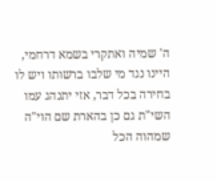ה' שמיה ואתקרי בשמא דרחמי, היינו נגד מי שלבו ברשותו ויש לו בחירה בכל דבר, אזי יתנהג עמו השי"ת גם כן בהארת שם הוי"ה שמהוה הכל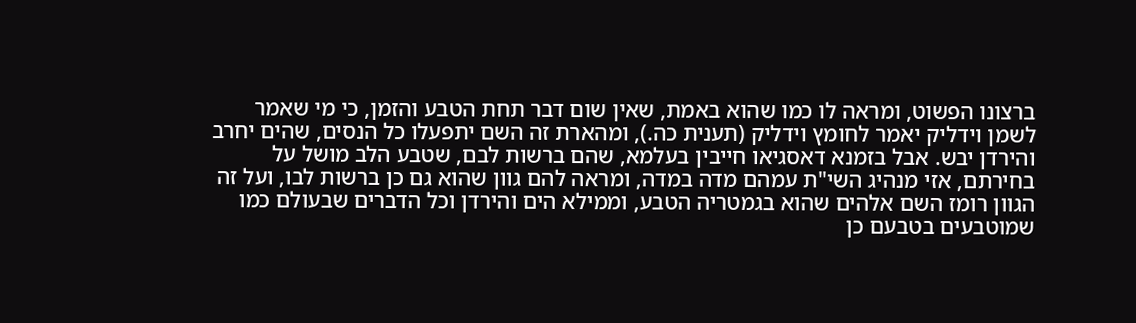ברצונו הפשוט, ומראה לו כמו שהוא באמת, שאין שום דבר תחת הטבע והזמן, כי מי שאמר לשמן וידליק יאמר לחומץ וידליק (תענית כה.), ומהארת זה השם יתפעלו כל הנסים, שהים יחרב והירדן יבש. אבל בזמנא דאסגיאו חייבין בעלמא, שהם ברשות לבם, שטבע הלב מושל על בחירתם, אזי מנהיג השי"ת עמהם מדה במדה, ומראה להם גוון שהוא גם כן ברשות לבו, ועל זה הגוון רומז השם אלהים שהוא בגמטריה הטבע, וממילא הים והירדן וכל הדברים שבעולם כמו שמוטבעים בטבעם כן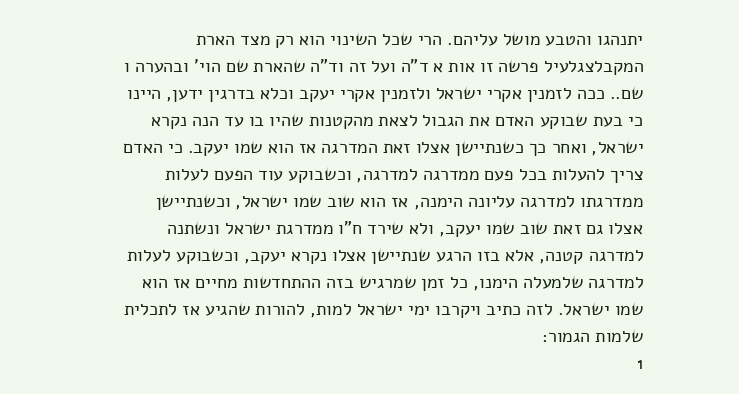יתנהגו והטבע מושל עליהם. הרי שכל השינוי הוא רק מצד הארת המקבלצגלעיל פרשה זו אות א ד"ה ועל זה וד"ה שהארת שם הוי' ובהערה ו שם.. ככה לזמנין אקרי ישראל ולזמנין אקרי יעקב וכלא בדרגין ידען, היינו כי בעת שבוקע האדם את הגבול לצאת מהקטנות שהיו בו עד הנה נקרא ישראל, ואחר כך כשנתיישן אצלו זאת המדרגה אז הוא שמו יעקב. כי האדם צריך להעלות בכל פעם ממדרגה למדרגה, וכשבוקע עוד הפעם לעלות ממדרגתו למדרגה עליונה הימנה, אז הוא שוב שמו ישראל, וכשנתיישן אצלו גם זאת שוב שמו יעקב, ולא שירד ח"ו ממדרגת ישראל ונשתנה למדרגה קטנה, אלא בזו הרגע שנתיישן אצלו נקרא יעקב, וכשבוקע לעלות למדרגה שלמעלה הימנו, כל זמן שמרגיש בזה ההתחדשות מחיים אז הוא שמו ישראל. לזה כתיב ויקרבו ימי ישראל למות, להורות שהגיע אז לתכלית שלמות הגמור:
1